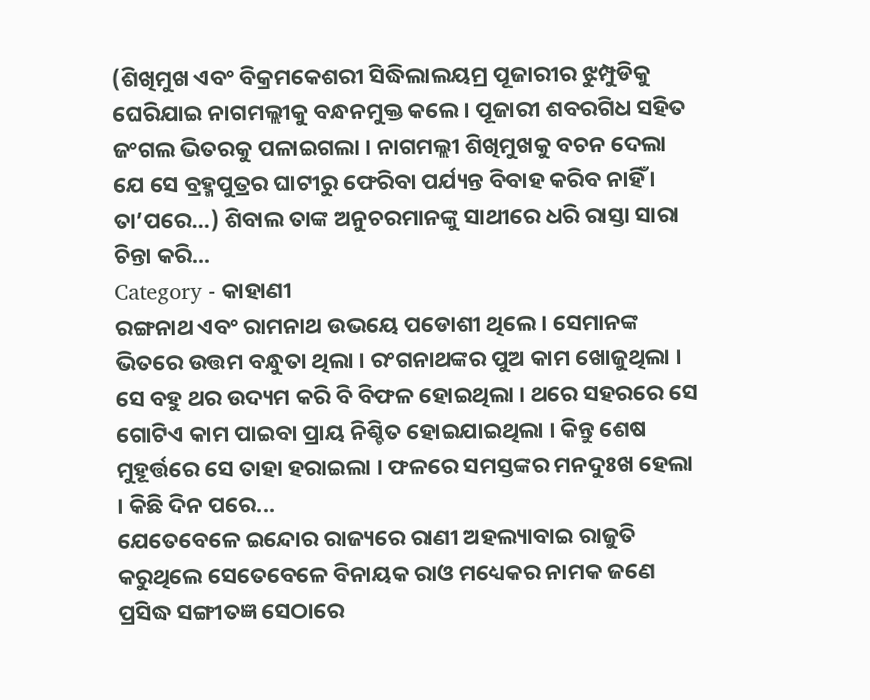(ଶିଖିମୁଖ ଏବଂ ବିକ୍ରମକେଶରୀ ସିଦ୍ଧିଲାଲୟମ୍ର ପୂଜାରୀର ଝୁମ୍ପୁଡିକୁ ଘେରିଯାଇ ନାଗମଲ୍ଲୀକୁ ବନ୍ଧନମୁକ୍ତ କଲେ । ପୂଜାରୀ ଶବରଗିଧ ସହିତ ଜଂଗଲ ଭିତରକୁ ପଳାଇଗଲା । ନାଗମଲ୍ଲୀ ଶିଖିମୁଖକୁ ବଚନ ଦେଲା ଯେ ସେ ବ୍ରହ୍ମପୁତ୍ରର ଘାଟୀରୁ ଫେରିବା ପର୍ଯ୍ୟନ୍ତ ବିବାହ କରିବ ନାହିଁ । ତା’ପରେ…) ଶିବାଲ ତାଙ୍କ ଅନୁଚରମାନଙ୍କୁ ସାଥୀରେ ଧରି ରାସ୍ତା ସାରା ଚିନ୍ତା କରି...
Category - କାହାଣୀ
ରଙ୍ଗନାଥ ଏବଂ ରାମନାଥ ଉଭୟେ ପଡୋଶୀ ଥିଲେ । ସେମାନଙ୍କ ଭିତରେ ଉତ୍ତମ ବନ୍ଧୁତା ଥିଲା । ରଂଗନାଥଙ୍କର ପୁଅ କାମ ଖୋଜୁଥିଲା । ସେ ବହୁ ଥର ଉଦ୍ୟମ କରି ବି ବିଫଳ ହୋଇଥିଲା । ଥରେ ସହରରେ ସେ ଗୋଟିଏ କାମ ପାଇବା ପ୍ରାୟ ନିଶ୍ଚିତ ହୋଇଯାଇଥିଲା । କିନ୍ତୁ ଶେଷ ମୁହୂର୍ତ୍ତରେ ସେ ତାହା ହରାଇଲା । ଫଳରେ ସମସ୍ତଙ୍କର ମନଦୁଃଖ ହେଲା । କିଛି ଦିନ ପରେ...
ଯେତେବେଳେ ଇନ୍ଦୋର ରାଜ୍ୟରେ ରାଣୀ ଅହଲ୍ୟାବାଇ ରାଜୁତି କରୁଥିଲେ ସେତେବେଳେ ବିନାୟକ ରାଓ ମଧ୍ୟେକର ନାମକ ଜଣେ ପ୍ରସିଦ୍ଧ ସଙ୍ଗୀତଜ୍ଞ ସେଠାରେ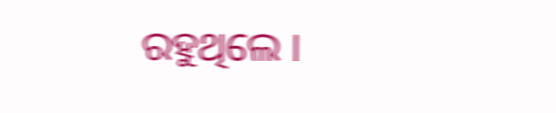ରହୁଥିଲେ ।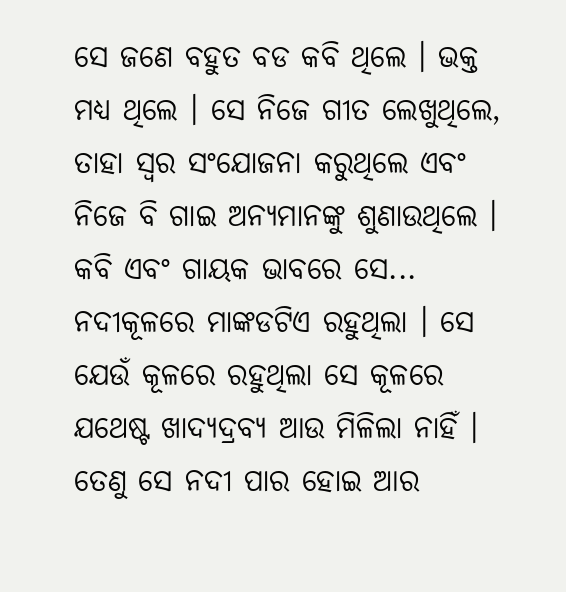ସେ ଜଣେ ବହୁତ ବଡ କବି ଥିଲେ । ଭକ୍ତ ମଧ୍ୟ ଥିଲେ । ସେ ନିଜେ ଗୀତ ଲେଖୁଥିଲେ, ତାହା ସ୍ୱର ସଂଯୋଜନା କରୁଥିଲେ ଏବଂ ନିଜେ ବି ଗାଇ ଅନ୍ୟମାନଙ୍କୁ ଶୁଣାଉଥିଲେ । କବି ଏବଂ ଗାୟକ ଭାବରେ ସେ...
ନଦୀକୂଳରେ ମାଙ୍କଡଟିଏ ରହୁଥିଲା । ସେ ଯେଉଁ କୂଳରେ ରହୁଥିଲା ସେ କୂଳରେ ଯଥେଷ୍ଟ ଖାଦ୍ୟଦ୍ରବ୍ୟ ଆଉ ମିଳିଲା ନାହିଁ । ତେଣୁ ସେ ନଦୀ ପାର ହୋଇ ଆର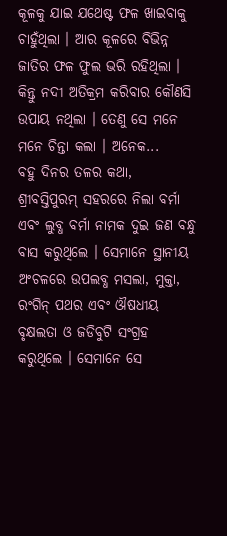କୂଳକୁ ଯାଇ ଯଥେଷ୍ଟ ଫଳ ଖାଇବାକୁ ଚାହୁଁଥିଲା । ଆର କୂଳରେ ବିଭିନ୍ନ ଜାତିର ଫଳ ଫୁଲ ଭରି ରହିଥିଲା । କିନ୍ତୁ ନଦୀ ଅତିକ୍ରମ କରିବାର କୌଣସି ଉପାୟ ନଥିଲା । ତେଣୁ ସେ ମନେ ମନେ ଚିନ୍ତା କଲା । ଅନେକ...
ବହୁ ଦିନର ତଳର କଥା, ଶ୍ରୀବସ୍ତିପୁରମ୍ ସହରରେ ନିଲା ବର୍ମା ଏବଂ ଲୁବ୍ଧ ବର୍ମା ନାମକ ଦୁଇ ଜଣ ବନ୍ଧୁ ବାସ କରୁଥିଲେ । ସେମାନେ ସ୍ଥାନୀୟ ଅଂଚଳରେ ଉପଲବ୍ଧ ମସଲା, ମୁକ୍ତା, ରଂଗିନ୍ ପଥର ଏବଂ ଔଷଧୀୟ ବୃକ୍ଷଲତା ଓ ଜଡିବୁଟି ସଂଗ୍ରହ କରୁଥିଲେ । ସେମାନେ ସେ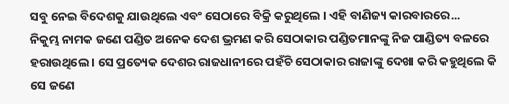ସବୁ ନେଇ ବିଦେଶକୁ ଯାଉଥିଲେ ଏବଂ ସେଠାରେ ବିକ୍ରି କରୁଥିଲେ । ଏହି ବାଣିଜ୍ୟ କାରବାରରେ...
ନିକୁମ୍ଭ ନାମକ ଜଣେ ପଣ୍ଡିତ ଅନେକ ଦେଶ ଭ୍ରମଣ କରି ସେଠାକାର ପଣ୍ଡିତମାନଙ୍କୁ ନିଜ ପାଣ୍ଡିତ୍ୟ ବଳରେ ହରାଉଥିଲେ । ସେ ପ୍ରତ୍ୟେକ ଦେଶର ରାଜଧାନୀରେ ପହଁଚି ସେଠାକାର ରାଜାଙ୍କୁ ଦେଖା କରି କହୁଥିଲେ କି ସେ ଜଣେ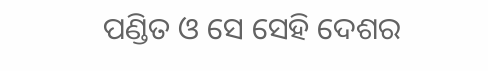ପଣ୍ଡିତ ଓ ସେ ସେହି ଦେଶର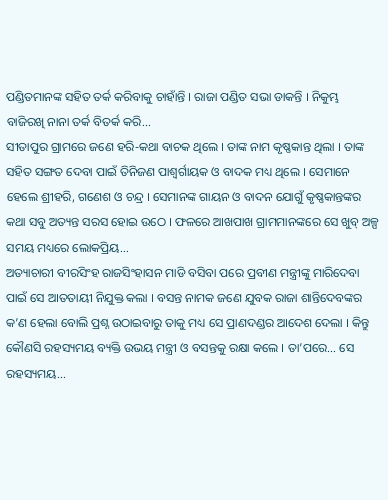ପଣ୍ଡିତମାନଙ୍କ ସହିତ ତର୍କ କରିବାକୁ ଚାହାଁନ୍ତି । ରାଜା ପଣ୍ଡିତ ସଭା ଡାକନ୍ତି । ନିକୁମ୍ଭ ବାଜିରଖି ନାନା ତର୍କ ବିତର୍କ କରି...
ସୀତାପୁର ଗ୍ରାମରେ ଜଣେ ହରି-କଥା ବାଚକ ଥିଲେ । ତାଙ୍କ ନାମ କୃଷ୍ଣକାନ୍ତ ଥିଲା । ତାଙ୍କ ସହିତ ସଙ୍ଗତ ଦେବା ପାଇଁ ତିନିଜଣ ପାଶ୍ୱର୍ଗାୟକ ଓ ବାଦକ ମଧ୍ୟ ଥିଲେ । ସେମାନେ ହେଲେ ଶ୍ରୀହରି, ଗଣେଶ ଓ ଚନ୍ଦ୍ର । ସେମାନଙ୍କ ଗାୟନ ଓ ବାଦନ ଯୋଗୁଁ କୃଷ୍ଣକାନ୍ତଙ୍କର କଥା ସବୁ ଅତ୍ୟନ୍ତ ସରସ ହୋଇ ଉଠେ । ଫଳରେ ଆଖପାଖ ଗ୍ରାମମାନଙ୍କରେ ସେ ଖୁବ୍ ଅଳ୍ପ ସମୟ ମଧ୍ୟରେ ଲୋକପ୍ରିୟ...
ଅତ୍ୟାଚାରୀ ବୀରସିଂହ ରାଜସିଂହାସନ ମାଡି ବସିବା ପରେ ପ୍ରବୀଣ ମନ୍ତ୍ରୀଙ୍କୁ ମାରିଦେବା ପାଇଁ ସେ ଆତତାୟୀ ନିଯୁକ୍ତ କଲା । ବସନ୍ତ ନାମକ ଜଣେ ଯୁବକ ରାଜା ଶାନ୍ତିଦେବଙ୍କର କ’ଣ ହେଲା ବୋଲି ପ୍ରଶ୍ନ ଉଠାଇବାରୁ ତାକୁ ମଧ୍ୟ ସେ ପ୍ରାଣଦଣ୍ଡର ଆଦେଶ ଦେଲା । କିନ୍ତୁ କୌଣସି ରହସ୍ୟମୟ ବ୍ୟକ୍ତି ଉଭୟ ମନ୍ତ୍ରୀ ଓ ବସନ୍ତକୁ ରକ୍ଷା କଲେ । ତା’ପରେ… ସେ ରହସ୍ୟମୟ...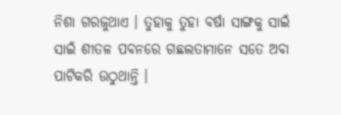ନିଶା ଗରଜୁଥାଏ । ତୁହାକୁ ତୁହା ବର୍ଷା ସାଙ୍ଗକୁ ସାଇଁ ସାଇଁ ଶୀତଳ ପବନରେ ଗଛଲତାମାନେ ସତେ ଅବା ପାଟିକରି ଉଠୁଥାନ୍ତି ।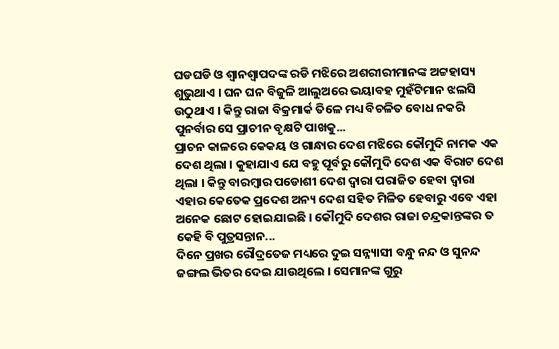ଘଡଘଡି ଓ ଶ୍ୱାନଶ୍ୱାପଦଙ୍କ ରଡି ମଝିରେ ଅଶରୀରୀମାନଙ୍କ ଅଟ୍ଟହାସ୍ୟ ଶୁଭୁଥାଏ । ଘନ ଘନ ବିଜୁଳି ଆଲୁଅରେ ଭୟାବହ ମୁହଁଟିମାନ ଝଲସି ଉଠୁଥାଏ । କିନ୍ତୁ ରାଜା ବିକ୍ରମାର୍କ ତିଳେ ମଧ୍ୟ ବିଚଳିତ ବୋଧ ନକରି ପୁନର୍ବାର ସେ ପ୍ରାଚୀନ ବୃକ୍ଷଟି ପାଖକୁ...
ପ୍ରାଚନ କାଳରେ କେକୟ ଓ ଗାନ୍ଧାର ଦେଶ ମଝିରେ କୌମୁଦି ନାମକ ଏକ ଦେଶ ଥିଲା । କୁହାଯାଏ ଯେ ବହୁ ପୂର୍ବରୁ କୌମୁଦି ଦେଶ ଏକ ବିରାଟ ଦେଶ ଥିଲା । କିନ୍ତୁ ବାରମ୍ବାର ପଡୋଶୀ ଦେଶ ଦ୍ୱାରା ପରାଜିତ ହେବା ଦ୍ୱାରା ଏହାର କେତେକ ପ୍ରଦେଶ ଅନ୍ୟ ଦେଶ ସହିତ ମିଳିତ ହେବାରୁ ଏବେ ଏହା ଅନେକ ଛୋଟ ହୋଇଯାଇଛି । କୌମୁଦି ଦେଶର ରାଜା ଚନ୍ଦ୍ରକାନ୍ତଙ୍କର ତ କେହି ବି ପୁତ୍ରସନ୍ତାନ...
ଦିନେ ପ୍ରଖର ରୌଦ୍ରତେଜ ମଧ୍ୟରେ ଦୁଇ ସନ୍ନ୍ୟାସୀ ବନ୍ଧୁ ନନ୍ଦ ଓ ସୁନନ୍ଦ ଜଙ୍ଗଲ ଭିତର ଦେଇ ଯାଉଥିଲେ । ସେମାନଙ୍କ ଗୁରୁ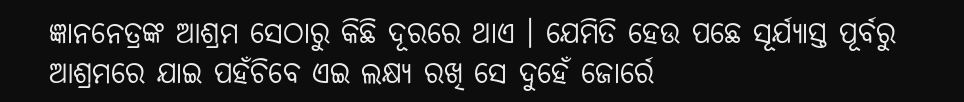ଜ୍ଞାନନେତ୍ରଙ୍କ ଆଶ୍ରମ ସେଠାରୁ କିଛି ଦୂରରେ ଥାଏ । ଯେମିତି ହେଉ ପଛେ ସୂର୍ଯ୍ୟାସ୍ତ ପୂର୍ବରୁ ଆଶ୍ରମରେ ଯାଇ ପହଁଚିବେ ଏଇ ଲକ୍ଷ୍ୟ ରଖି ସେ ଦୁହେଁ ଜୋର୍ରେ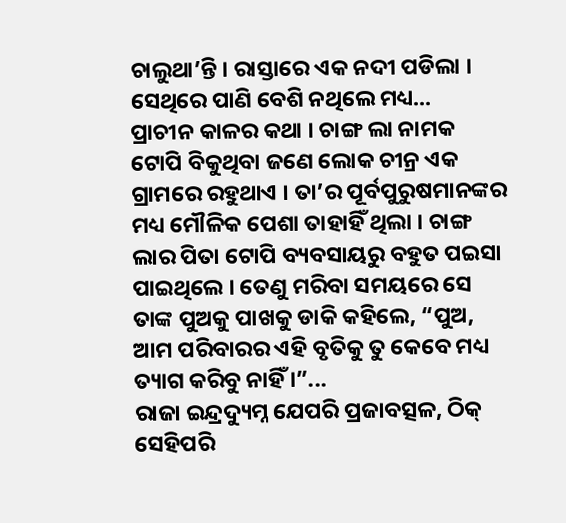ଚାଲୁଥା’ନ୍ତି । ରାସ୍ତାରେ ଏକ ନଦୀ ପଡିଲା । ସେଥିରେ ପାଣି ବେଶି ନଥିଲେ ମଧ୍ୟ...
ପ୍ରାଚୀନ କାଳର କଥା । ଚାଙ୍ଗ ଲା ନାମକ ଟୋପି ବିକୁଥିବା ଜଣେ ଲୋକ ଚୀନ୍ର ଏକ ଗ୍ରାମରେ ରହୁଥାଏ । ତା’ର ପୂର୍ବପୁରୁଷମାନଙ୍କର ମଧ୍ୟ ମୌଳିକ ପେଶା ତାହାହିଁ ଥିଲା । ଚାଙ୍ଗ ଲାର ପିତା ଟୋପି ବ୍ୟବସାୟରୁ ବହୁତ ପଇସା ପାଇଥିଲେ । ତେଣୁ ମରିବା ସମୟରେ ସେ ତାଙ୍କ ପୁଅକୁ ପାଖକୁ ଡାକି କହିଲେ, “ପୁଅ, ଆମ ପରିବାରର ଏହି ବୃତିକୁ ତୁ କେବେ ମଧ୍ୟ ତ୍ୟାଗ କରିବୁ ନାହିଁ ।”...
ରାଜା ଇନ୍ଦ୍ରଦ୍ୟୁମ୍ନ ଯେପରି ପ୍ରଜାବତ୍ସଳ, ଠିକ୍ ସେହିପରି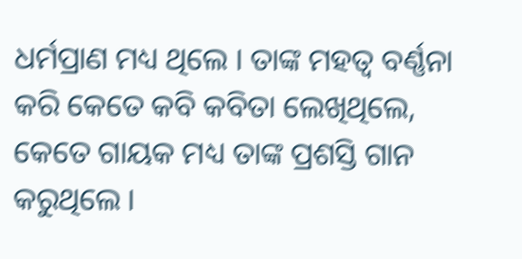ଧର୍ମପ୍ରାଣ ମଧ୍ୟ ଥିଲେ । ତାଙ୍କ ମହତ୍ୱ ବର୍ଣ୍ଣନା କରି କେତେ କବି କବିତା ଲେଖିଥିଲେ, କେତେ ଗାୟକ ମଧ୍ୟ ତାଙ୍କ ପ୍ରଶସ୍ତି ଗାନ କରୁଥିଲେ ।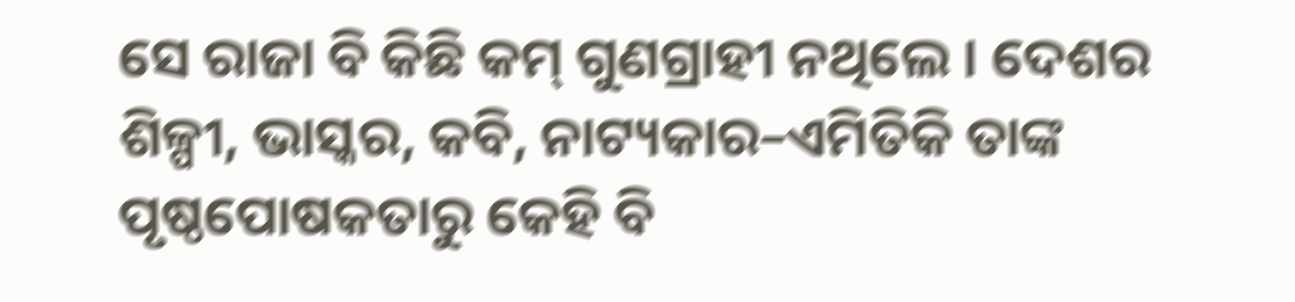ସେ ରାଜା ବି କିଛି କମ୍ ଗୁଣଗ୍ରାହୀ ନଥିଲେ । ଦେଶର ଶିଳ୍ପୀ, ଭାସ୍କର, କବି, ନାଟ୍ୟକାର–ଏମିତିକି ତାଙ୍କ ପୃଷ୍ଠପୋଷକତାରୁ କେହି ବି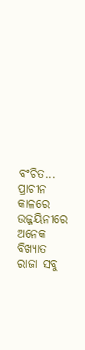ବଂଚିତ...
ପ୍ରାଚୀନ କାଳରେ ଉଜ୍ଜୟିନୀରେ ଅନେକ ବିଖ୍ୟାତ ରାଜା ସବୁ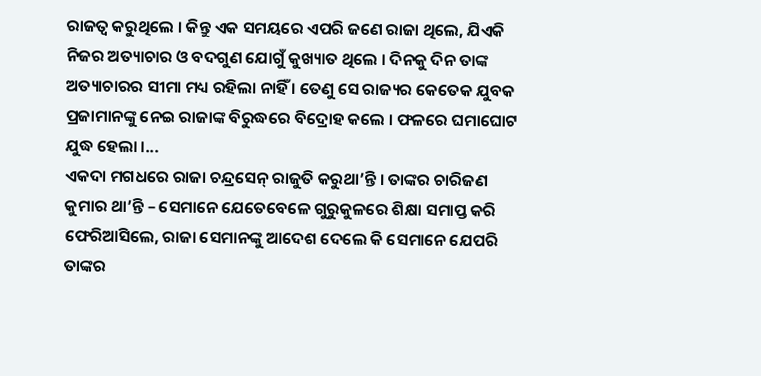ରାଜତ୍ୱ କରୁଥିଲେ । କିନ୍ତୁ ଏକ ସମୟରେ ଏପରି ଜଣେ ରାଜା ଥିଲେ, ଯିଏକି ନିଜର ଅତ୍ୟାଚାର ଓ ବଦଗୁଣ ଯୋଗୁଁ କୁଖ୍ୟାତ ଥିଲେ । ଦିନକୁ ଦିନ ତାଙ୍କ ଅତ୍ୟାଚାରର ସୀମା ମଧ୍ୟ ରହିଲା ନାହିଁ । ତେଣୁ ସେ ରାଜ୍ୟର କେତେକ ଯୁବକ ପ୍ରଜାମାନଙ୍କୁ ନେଇ ରାଜାଙ୍କ ବିରୁଦ୍ଧରେ ବିଦ୍ରୋହ କଲେ । ଫଳରେ ଘମାଘୋଟ ଯୁଦ୍ଧ ହେଲା ।...
ଏକଦା ମଗଧରେ ରାଜା ଚନ୍ଦ୍ରସେନ୍ ରାଜୁତି କରୁଥା’ନ୍ତି । ତାଙ୍କର ଚାରିଜଣ କୁମାର ଥା’ନ୍ତି – ସେମାନେ ଯେତେବେଳେ ଗୁରୁକୁଳରେ ଶିକ୍ଷା ସମାପ୍ତ କରି ଫେରିଆସିଲେ, ରାଜା ସେମାନଙ୍କୁ ଆଦେଶ ଦେଲେ କି ସେମାନେ ଯେପରି ତାଙ୍କର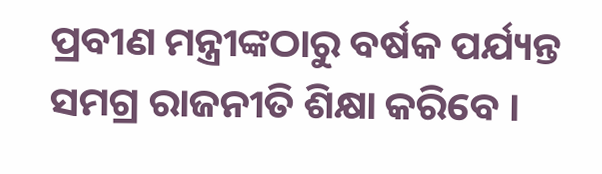ପ୍ରବୀଣ ମନ୍ତ୍ରୀଙ୍କଠାରୁ ବର୍ଷକ ପର୍ଯ୍ୟନ୍ତ ସମଗ୍ର ରାଜନୀତି ଶିକ୍ଷା କରିବେ ।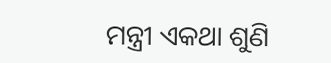ମନ୍ତ୍ରୀ ଏକଥା ଶୁଣି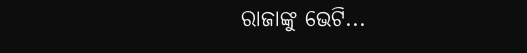ରାଜାଙ୍କୁ ଭେଟି...